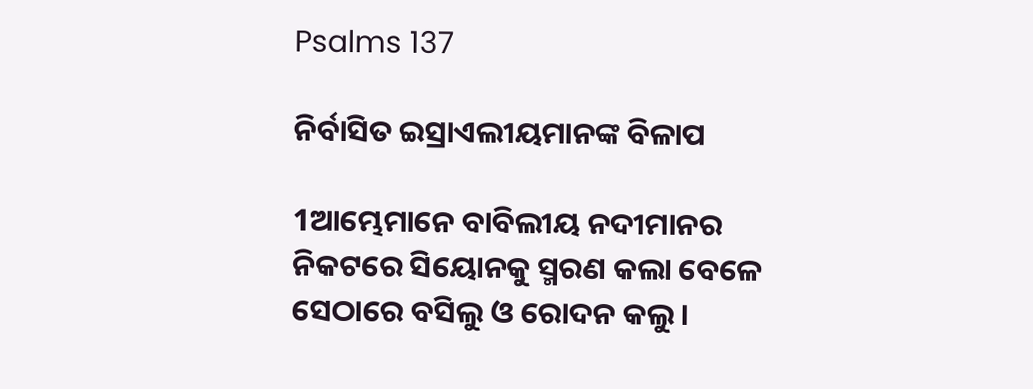Psalms 137

ନିର୍ବାସିତ ଇସ୍ରାଏଲୀୟମାନଙ୍କ ବିଳାପ

1ଆମ୍ଭେମାନେ ବାବିଲୀୟ ନଦୀମାନର
ନିକଟରେ ସିୟୋନକୁ ସ୍ମରଣ କଲା ବେଳେ
ସେଠାରେ ବସିଲୁ ଓ ରୋଦନ କଲୁ।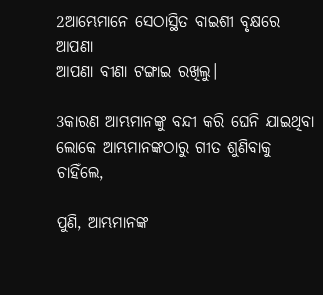2ଆମ୍ଭେମାନେ ସେଠାସ୍ଥିତ ବାଇଶୀ ବୃକ୍ଷରେ ଆପଣା
ଆପଣା ବୀଣା ଟଙ୍ଗାଇ ରଖିଲୁ।

3କାରଣ ଆମ୍ଭମାନଙ୍କୁ ବନ୍ଦୀ କରି ଘେନି ଯାଇଥିବା ଲୋକେ ଆମ୍ଭମାନଙ୍କଠାରୁ ଗୀତ ଶୁଣିବାକୁ ଚାହିଁଲେ,

ପୁଣି, ଆମ୍ଭମାନଙ୍କ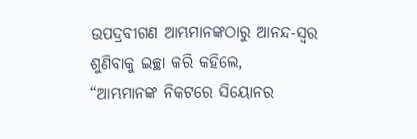ଉପଦ୍ରବୀଗଣ ଆମ୍ଭମାନଙ୍କଠାରୁ ଆନନ୍ଦ-ସ୍ୱର ଶୁଣିବାକୁ ଇଚ୍ଛା କରି କହିଲେ,
“ଆମ୍ଭମାନଙ୍କ ନିକଟରେ ସିୟୋନର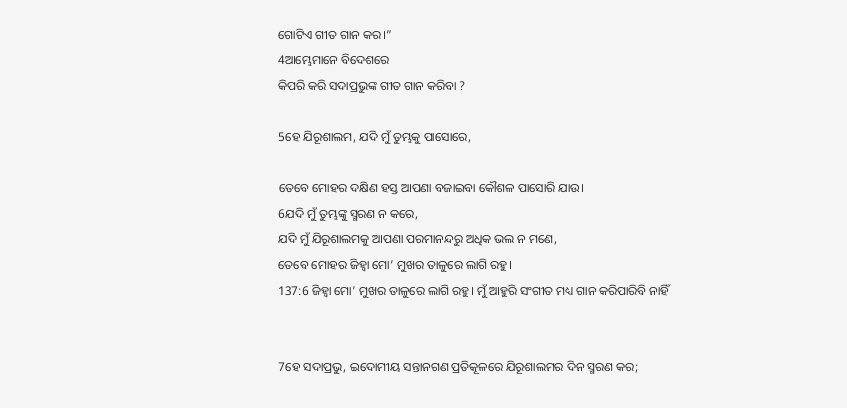ଗୋଟିଏ ଗୀତ ଗାନ କର।”
4ଆମ୍ଭେମାନେ ବିଦେଶରେ
କିପରି କରି ସଦାପ୍ରଭୁଙ୍କ ଗୀତ ଗାନ କରିବା ?

5ହେ ଯିରୂଶାଲମ, ଯଦି ମୁଁ ତୁମ୍ଭକୁ ପାସୋରେ,

ତେବେ ମୋହର ଦକ୍ଷିଣ ହସ୍ତ ଆପଣା ବଜାଇବା କୌଶଳ ପାସୋରି ଯାଉ।
6ଯଦି ମୁଁ ତୁମ୍ଭଙ୍କୁ ସ୍ମରଣ ନ କରେ,
ଯଦି ମୁଁ ଯିରୂଶାଲମକୁ ଆପଣା ପରମାନନ୍ଦରୁ ଅଧିକ ଭଲ ନ ମଣେ,
ତେବେ ମୋହର ଜିହ୍ୱା ମୋ’ ମୁଖର ତାଳୁରେ ଲାଗି ରହୁ।
137:6 ଜିହ୍ୱା ମୋ’ ମୁଖର ତାଳୁରେ ଲାଗି ରହୁ। ମୁଁ ଆହୁରି ସଂଗୀତ ମଧ୍ୟ ଗାନ କରିପାରିବି ନାହିଁ


7ହେ ସଦାପ୍ରଭୁ, ଇଦୋମୀୟ ସନ୍ତାନଗଣ ପ୍ରତିକୂଳରେ ଯିରୂଶାଲମର ଦିନ ସ୍ମରଣ କର;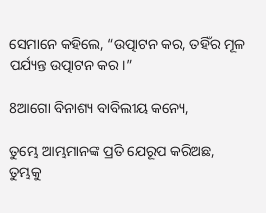ସେମାନେ କହିଲେ, “ଉତ୍ପାଟନ କର, ତହିଁର ମୂଳ ପର୍ଯ୍ୟନ୍ତ ଉତ୍ପାଟନ କର।”

8ଆଗୋ ବିନାଶ୍ୟ ବାବିଲୀୟ କନ୍ୟେ,

ତୁମ୍ଭେ ଆମ୍ଭମାନଙ୍କ ପ୍ରତି ଯେରୂପ କରିଅଛ,
ତୁମ୍ଭକୁ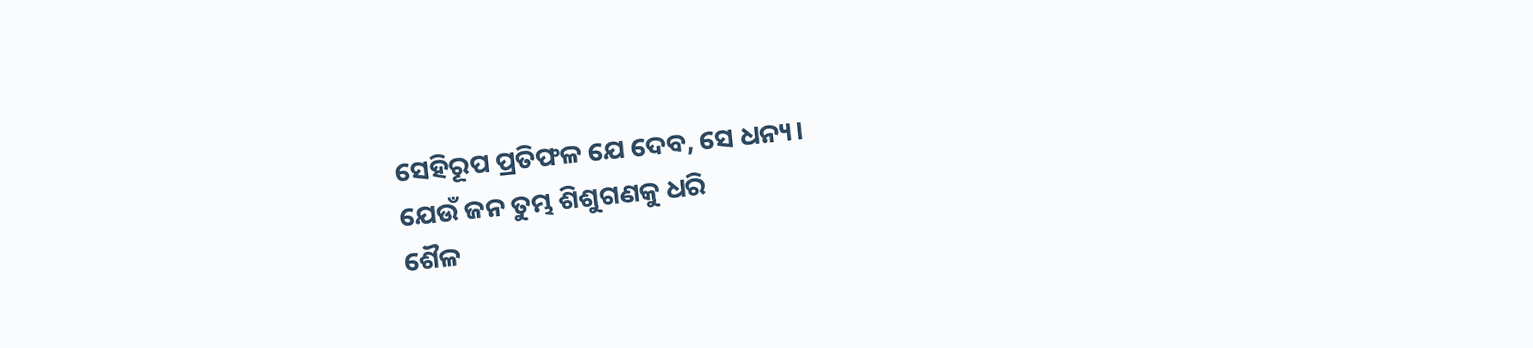ସେହିରୂପ ପ୍ରତିଫଳ ଯେ ଦେବ, ସେ ଧନ୍ୟ।
ଯେଉଁ ଜନ ତୁମ୍ଭ ଶିଶୁଗଣକୁ ଧରି
ଶୈଳ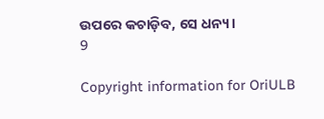ଉପରେ କଚାଡ଼ିବ, ସେ ଧନ୍ୟ।
9

Copyright information for OriULB